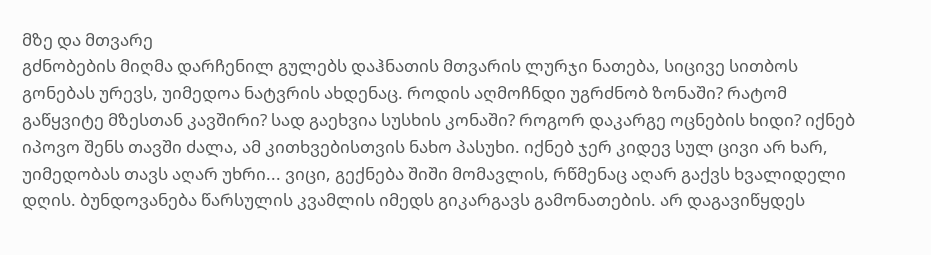მზე და მთვარე
გძნობების მიღმა დარჩენილ გულებს დაჰნათის მთვარის ლურჯი ნათება, სიცივე სითბოს გონებას ურევს, უიმედოა ნატვრის ახდენაც. როდის აღმოჩნდი უგრძნობ ზონაში? რატომ გაწყვიტე მზესთან კავშირი? სად გაეხვია სუსხის კონაში? როგორ დაკარგე ოცნების ხიდი? იქნებ იპოვო შენს თავში ძალა, ამ კითხვებისთვის ნახო პასუხი. იქნებ ჯერ კიდევ სულ ცივი არ ხარ, უიმედობას თავს აღარ უხრი... ვიცი, გექნება შიში მომავლის, რწმენაც აღარ გაქვს ხვალიდელი დღის. ბუნდოვანება წარსულის კვამლის იმედს გიკარგავს გამონათების. არ დაგავიწყდეს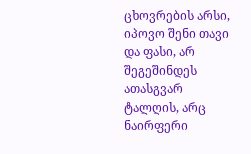ცხოვრების არსი, იპოვო შენი თავი და ფასი, არ შეგეშინდეს ათასგვარ ტალღის, არც ნაირფერი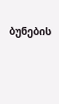ბუნების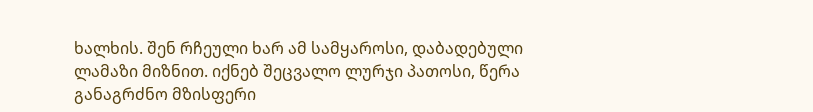ხალხის. შენ რჩეული ხარ ამ სამყაროსი, დაბადებული ლამაზი მიზნით. იქნებ შეცვალო ლურჯი პათოსი, წერა განაგრძნო მზისფერი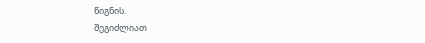წიგნის.
შეგიძლიათ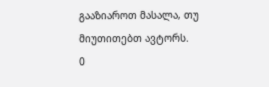გააზიაროთ მასალა, თუ მიუთითებთ ავტორს.
0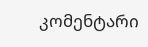კომენტარი